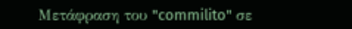Μετάφραση του "commilito" σε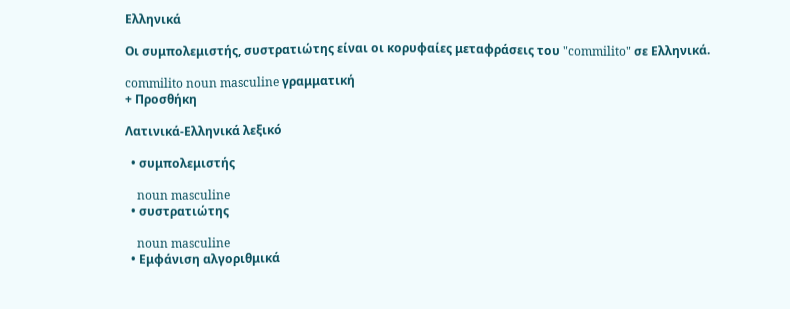Ελληνικά

Οι συμπολεμιστής, συστρατιώτης είναι οι κορυφαίες μεταφράσεις του "commilito" σε Ελληνικά.

commilito noun masculine γραμματική
+ Προσθήκη

Λατινικά-Ελληνικά λεξικό

  • συμπολεμιστής

    noun masculine
  • συστρατιώτης

    noun masculine
  • Εμφάνιση αλγοριθμικά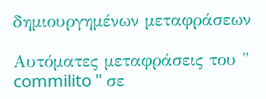δημιουργημένων μεταφράσεων

Αυτόματες μεταφράσεις του " commilito " σε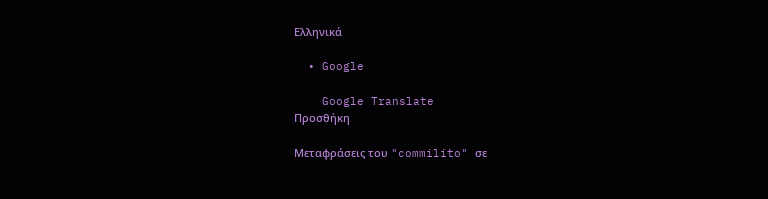Ελληνικά

  • Google

    Google Translate
Προσθήκη

Μεταφράσεις του "commilito" σε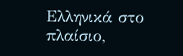Ελληνικά στο πλαίσιο,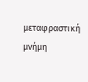μεταφραστική μνήμη